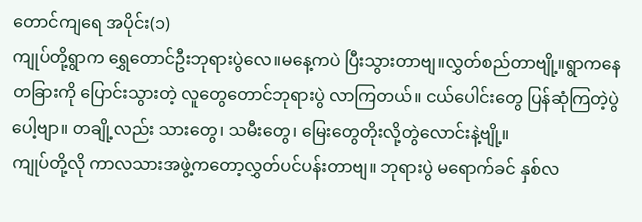တောင်ကျရေ အပိုင်း(၁)
ကျုပ်တို့ရွာက ရွှေတောင်ဦးဘုရားပွဲလေ။မနေ့ကပဲ ပြီးသွားတာဗျ။လွှတ်စည်တာဗျို့။ရွာကနေ တခြားကို ပြောင်းသွားတဲ့ လူတွေတောင်ဘုရားပွဲ လာကြတယ်။ ငယ်ပေါင်းတွေ ပြန်ဆုံကြတဲ့ပွဲပေါ့ဗျာ။ တချို့လည်း သားတွေ၊ သမီးတွေ၊ မြေးတွေတိုးလို့တွဲလောင်းနဲ့ဗျို့။
ကျုပ်တို့လို ကာလသားအဖွဲ့ကတော့လွှတ်ပင်ပန်းတာဗျ။ ဘုရားပွဲ မရောက်ခင် နှစ်လ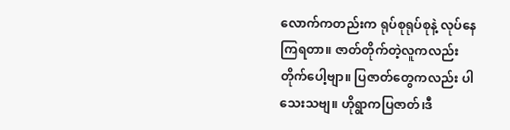လောက်ကတည်းက ရုပ်စုရုပ်စုနဲ့ လုပ်နေကြရတာ။ ဇာတ်တိုက်တဲ့လူကလည်း တိုက်ပေါ့ဗျာ။ ပြဇာတ်တွေကလည်း ပါသေးသဗျ။ ဟိုရွာကပြဇာတ်၊ဒီ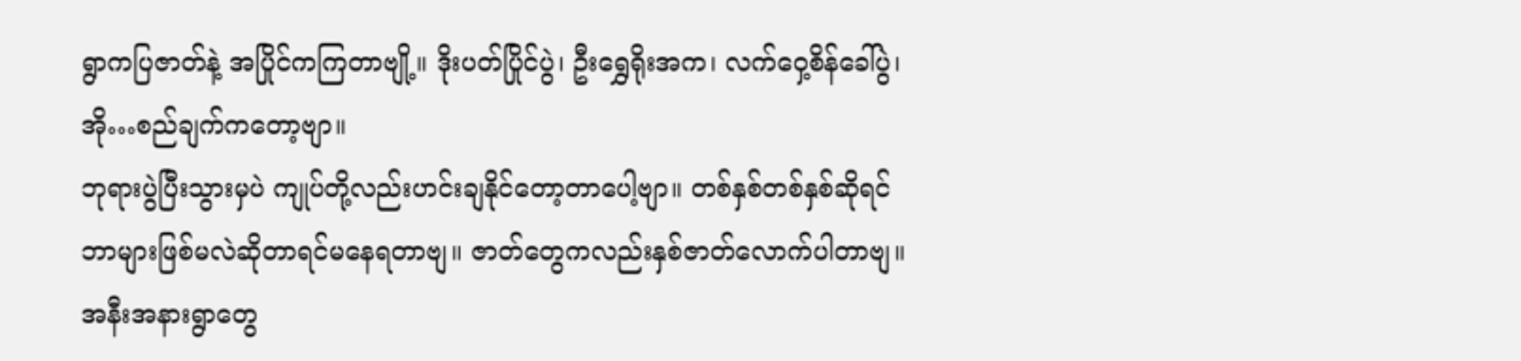ရွာကပြဇာတ်နဲ့ အပြိုင်ကကြတာဗျို့။ ဒိုးပတ်ပြိုင်ပွဲ၊ ဦးရွှေရိုးအက၊ လက်ဝှေ့စိန်ခေါ်ပွဲ၊ အို…စည်ချက်ကတော့ဗျာ။
ဘုရားပွဲပြီးသွားမှပဲ ကျုပ်တို့လည်းဟင်းချနိုင်တော့တာပေါ့ဗျာ။ တစ်နှစ်တစ်နှစ်ဆိုရင် ဘာများဖြစ်မလဲဆိုတာရင်မနေရတာဗျ။ ဇာတ်တွေကလည်းနှစ်ဇာတ်လောက်ပါတာဗျ။အနီးအနားရွာတွေ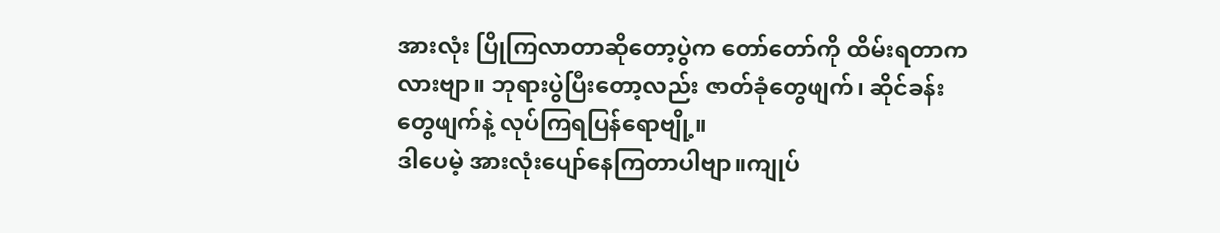အားလုံး ပြိုကြလာတာဆိုတော့ပွဲက တော်တော်ကို ထိမ်းရတာကလားဗျာ။ ဘုရားပွဲပြီးတော့လည်း ဇာတ်ခုံတွေဖျက်၊ ဆိုင်ခန်းတွေဖျက်နဲ့ လုပ်ကြရပြန်ရောဗျို့။
ဒါပေမဲ့ အားလုံးပျော်နေကြတာပါဗျာ။ကျုပ်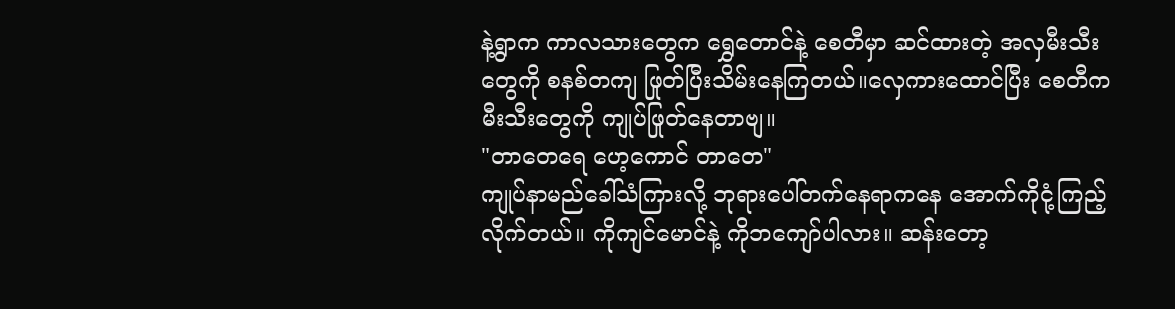နဲ့ရွာက ကာလသားတွေက ရွှေတောင်နဲ့ စေတီမှာ ဆင်ထားတဲ့ အလှမီးသီးတွေကို စနစ်တကျ ဖြုတ်ပြီးသိမ်းနေကြတယ်။လှေကားထောင်ပြီး စေတီက မီးသီးတွေကို ကျုပ်ဖြုတ်နေတာဗျ။
"တာတေရေ ဟေ့ကောင် တာတေ"
ကျုပ်နာမည်ခေါ်သံကြားလို့ ဘုရားပေါ်တက်နေရာကနေ အောက်ကိုငုံ့ကြည့်လိုက်တယ်။ ကိုကျင်မောင်နဲ့ ကိုဘကျော်ပါလား။ ဆန်းတော့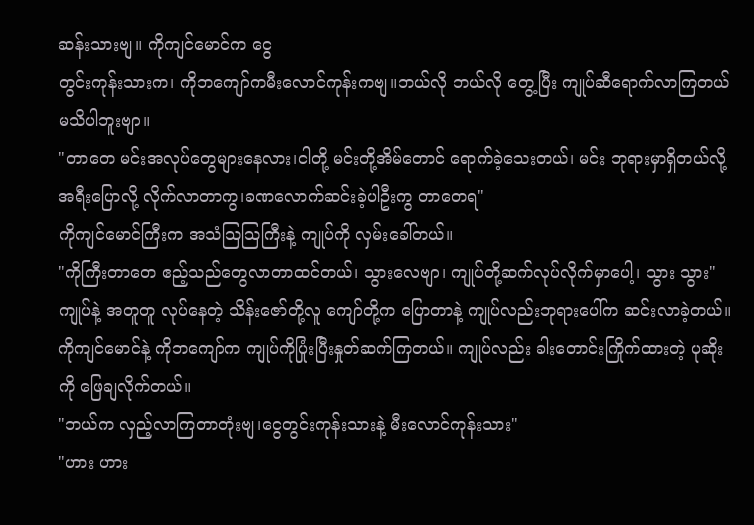ဆန်းသားဗျ။ ကိုကျင်မောင်က ငွေ
တွင်းကုန်းသားက၊ ကိုဘကျော်ကမီးလောင်ကုန်းကဗျ။ဘယ်လို ဘယ်လို တွေ့ပြီး ကျုပ်ဆီရောက်လာကြတယ် မသိပါဘူးဗျာ။
"တာတေ မင်းအလုပ်တွေများနေလား၊ငါတို့ မင်းတို့အိမ်တောင် ရောက်ခဲ့သေးတယ်၊ မင်း ဘုရားမှာရှိတယ်လို့ အရီးပြောလို့ လိုက်လာတာကွ၊ခဏလောက်ဆင်းခဲ့ပါဦးကွ တာတေရ"
ကိုကျင်မောင်ကြီးက အသံသြသြကြီးနဲ့ ကျုပ်ကို လှမ်းခေါ်တယ်။
"ကိုကြီးတာတေ ဧည့်သည်တွေလာတာထင်တယ်၊ သွားလေဗျာ၊ ကျုပ်တို့ဆက်လုပ်လိုက်မှာပေါ့၊ သွား သွား"
ကျုပ်နဲ့ အတူတူ လုပ်နေတဲ့ သိန်းဇော်တို့လူ ကျော်တို့က ပြောတာနဲ့ ကျုပ်လည်းဘုရားပေါ်က ဆင်းလာခဲ့တယ်။ ကိုကျင်မောင်နဲ့ ကိုဘကျော်က ကျုပ်ကိုပြုံးပြီးနှုတ်ဆက်ကြတယ်။ ကျုပ်လည်း ခါးတောင်းကြိုက်ထားတဲ့ ပုဆိုးကို ဖြေချလိုက်တယ်။
"ဘယ်က လှည့်လာကြတာတုံးဗျ၊ငွေတွင်းကုန်းသားနဲ့ မီးလောင်ကုန်းသား"
"ဟား ဟား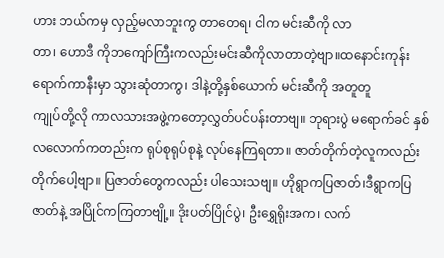ဟား ဘယ်ကမှ လှည့်မလာဘူးကွ တာတေရ၊ ငါက မင်းဆီကို လာ
တာ၊ ဟောဒီ ကိုဘကျော်ကြီးကလည်းမင်းဆီကိုလာတာတဲ့ဗျာ။ထနောင်းကုန်း
ရောက်ကာနီးမှာ သွားဆုံတာကွ၊ ဒါနဲ့တို့နှစ်ယောက် မင်းဆီကို အတူတူ
ကျုပ်တို့လို ကာလသားအဖွဲ့ကတော့လွှတ်ပင်ပန်းတာဗျ။ ဘုရားပွဲ မရောက်ခင် နှစ်လလောက်ကတည်းက ရုပ်စုရုပ်စုနဲ့ လုပ်နေကြရတာ။ ဇာတ်တိုက်တဲ့လူကလည်း တိုက်ပေါ့ဗျာ။ ပြဇာတ်တွေကလည်း ပါသေးသဗျ။ ဟိုရွာကပြဇာတ်၊ဒီရွာကပြဇာတ်နဲ့ အပြိုင်ကကြတာဗျို့။ ဒိုးပတ်ပြိုင်ပွဲ၊ ဦးရွှေရိုးအက၊ လက်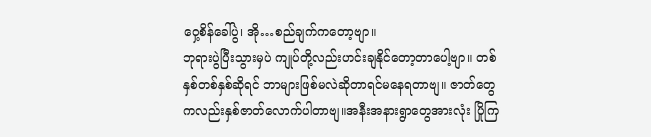ဝှေ့စိန်ခေါ်ပွဲ၊ အို…စည်ချက်ကတော့ဗျာ။
ဘုရားပွဲပြီးသွားမှပဲ ကျုပ်တို့လည်းဟင်းချနိုင်တော့တာပေါ့ဗျာ။ တစ်နှစ်တစ်နှစ်ဆိုရင် ဘာများဖြစ်မလဲဆိုတာရင်မနေရတာဗျ။ ဇာတ်တွေကလည်းနှစ်ဇာတ်လောက်ပါတာဗျ။အနီးအနားရွာတွေအားလုံး ပြိုကြ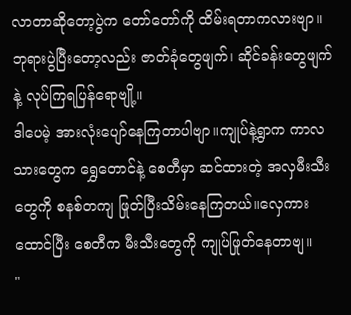လာတာဆိုတော့ပွဲက တော်တော်ကို ထိမ်းရတာကလားဗျာ။ ဘုရားပွဲပြီးတော့လည်း ဇာတ်ခုံတွေဖျက်၊ ဆိုင်ခန်းတွေဖျက်နဲ့ လုပ်ကြရပြန်ရောဗျို့။
ဒါပေမဲ့ အားလုံးပျော်နေကြတာပါဗျာ။ကျုပ်နဲ့ရွာက ကာလသားတွေက ရွှေတောင်နဲ့ စေတီမှာ ဆင်ထားတဲ့ အလှမီးသီးတွေကို စနစ်တကျ ဖြုတ်ပြီးသိမ်းနေကြတယ်။လှေကားထောင်ပြီး စေတီက မီးသီးတွေကို ကျုပ်ဖြုတ်နေတာဗျ။
"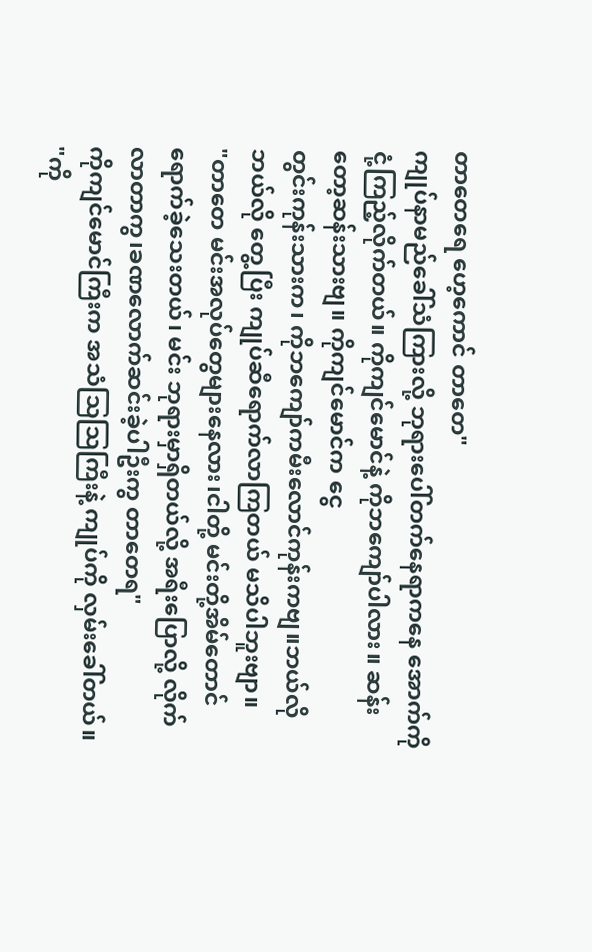တာတေရေ ဟေ့ကောင် တာတေ"
ကျုပ်နာမည်ခေါ်သံကြားလို့ ဘုရားပေါ်တက်နေရာကနေ အောက်ကိုငုံ့ကြည့်လိုက်တယ်။ ကိုကျင်မောင်နဲ့ ကိုဘကျော်ပါလား။ ဆန်းတော့ဆန်းသားဗျ။ ကိုကျင်မောင်က ငွေ
တွင်းကုန်းသားက၊ ကိုဘကျော်ကမီးလောင်ကုန်းကဗျ။ဘယ်လို ဘယ်လို တွေ့ပြီး ကျုပ်ဆီရောက်လာကြတယ် မသိပါဘူးဗျာ။
"တာတေ မင်းအလုပ်တွေများနေလား၊ငါတို့ မင်းတို့အိမ်တောင် ရောက်ခဲ့သေးတယ်၊ မင်း ဘုရားမှာရှိတယ်လို့ အရီးပြောလို့ လိုက်လာတာကွ၊ခဏလောက်ဆင်းခဲ့ပါဦးကွ တာတေရ"
ကိုကျင်မောင်ကြီးက အသံသြသြကြီးနဲ့ ကျုပ်ကို လှမ်းခေါ်တယ်။
"ကို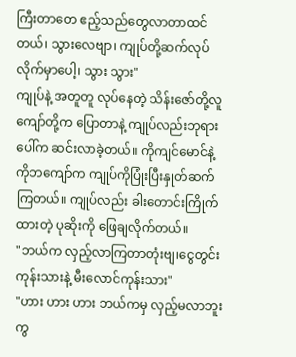ကြီးတာတေ ဧည့်သည်တွေလာတာထင်တယ်၊ သွားလေဗျာ၊ ကျုပ်တို့ဆက်လုပ်လိုက်မှာပေါ့၊ သွား သွား"
ကျုပ်နဲ့ အတူတူ လုပ်နေတဲ့ သိန်းဇော်တို့လူ ကျော်တို့က ပြောတာနဲ့ ကျုပ်လည်းဘုရားပေါ်က ဆင်းလာခဲ့တယ်။ ကိုကျင်မောင်နဲ့ ကိုဘကျော်က ကျုပ်ကိုပြုံးပြီးနှုတ်ဆက်ကြတယ်။ ကျုပ်လည်း ခါးတောင်းကြိုက်ထားတဲ့ ပုဆိုးကို ဖြေချလိုက်တယ်။
"ဘယ်က လှည့်လာကြတာတုံးဗျ၊ငွေတွင်းကုန်းသားနဲ့ မီးလောင်ကုန်းသား"
"ဟား ဟား ဟား ဘယ်ကမှ လှည့်မလာဘူးကွ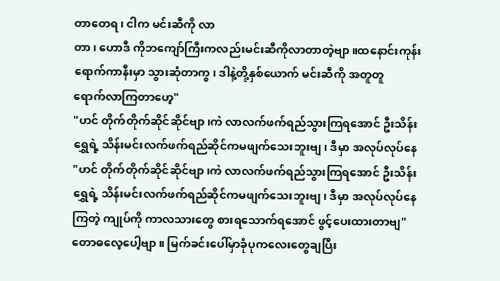တာတေရ၊ ငါက မင်းဆီကို လာ
တာ၊ ဟောဒီ ကိုဘကျော်ကြီးကလည်းမင်းဆီကိုလာတာတဲ့ဗျာ။ထနောင်းကုန်း
ရောက်ကာနီးမှာ သွားဆုံတာကွ၊ ဒါနဲ့တို့နှစ်ယောက် မင်းဆီကို အတူတူ
ရောက်လာကြတာဟေ့"
"ဟင် တိုက်တိုက်ဆိုင်ဆိုင်ဗျာ၊ကဲ လာလက်ဖက်ရည်သွားကြရအောင် ဦးသိန်း
ရွှေရဲ့ သိန်းမင်းလက်ဖက်ရည်ဆိုင်ကမဖျက်သေးဘူးဗျ၊ ဒီမှာ အလုပ်လုပ်နေ
"ဟင် တိုက်တိုက်ဆိုင်ဆိုင်ဗျာ၊ကဲ လာလက်ဖက်ရည်သွားကြရအောင် ဦးသိန်း
ရွှေရဲ့ သိန်းမင်းလက်ဖက်ရည်ဆိုင်ကမဖျက်သေးဘူးဗျ၊ ဒီမှာ အလုပ်လုပ်နေ
ကြတဲ့ ကျုပ်ကို ကာလသားတွေ စားရသောက်ရအောင် ဖွင့်ပေးထားတာဗျ"
တောဓလေ့ပေါ့ဗျာ။ မြက်ခင်းပေါ်မှာခုံပုကလေးတွေချပြီး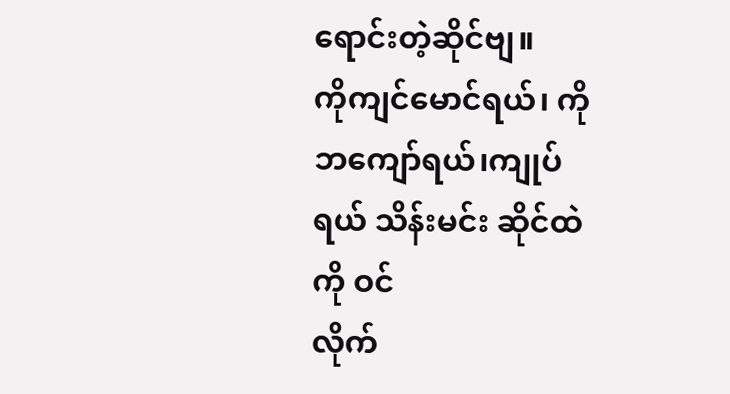ရောင်းတဲ့ဆိုင်ဗျ။
ကိုကျင်မောင်ရယ်၊ ကိုဘကျော်ရယ်၊ကျုပ်ရယ် သိန်းမင်း ဆိုင်ထဲကို ဝင်
လိုက်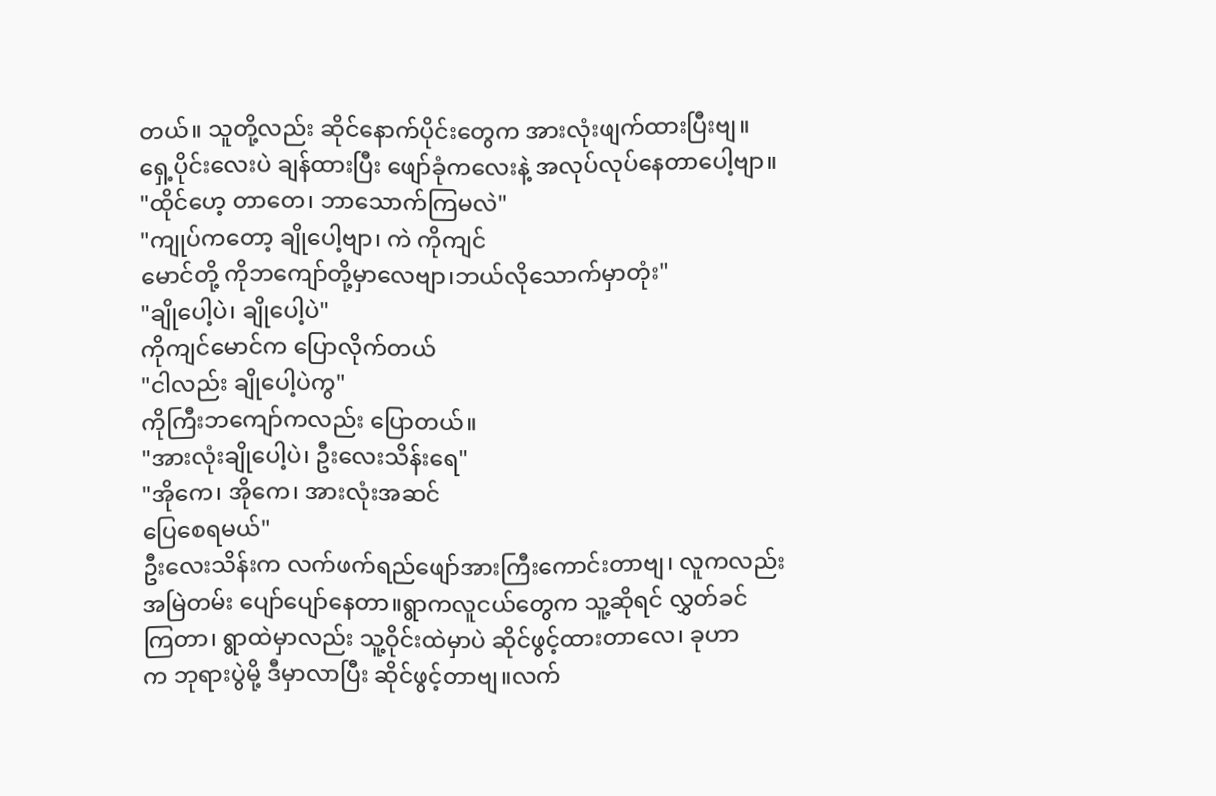တယ်။ သူတို့လည်း ဆိုင်နောက်ပိုင်းတွေက အားလုံးဖျက်ထားပြီးဗျ။
ရှေ့ပိုင်းလေးပဲ ချန်ထားပြီး ဖျော်ခုံကလေးနဲ့ အလုပ်လုပ်နေတာပေါ့ဗျာ။
"ထိုင်ဟေ့ တာတေ၊ ဘာသောက်ကြမလဲ"
"ကျုပ်ကတော့ ချိုပေါ့ဗျာ၊ ကဲ ကိုကျင်
မောင်တို့ ကိုဘကျော်တို့မှာလေဗျာ၊ဘယ်လိုသောက်မှာတုံး"
"ချိုပေါ့ပဲ၊ ချိုပေါ့ပဲ"
ကိုကျင်မောင်က ပြောလိုက်တယ်
"ငါလည်း ချိုပေါ့ပဲကွ"
ကိုကြီးဘကျော်ကလည်း ပြောတယ်။
"အားလုံးချိုပေါ့ပဲ၊ ဦးလေးသိန်းရေ"
"အိုကေ၊ အိုကေ၊ အားလုံးအဆင်
ပြေစေရမယ်"
ဦးလေးသိန်းက လက်ဖက်ရည်ဖျော်အားကြီးကောင်းတာဗျ၊ လူကလည်း
အမြဲတမ်း ပျော်ပျော်နေတာ။ရွာကလူငယ်တွေက သူ့ဆိုရင် လွှတ်ခင်
ကြတာ၊ ရွာထဲမှာလည်း သူ့ဝိုင်းထဲမှာပဲ ဆိုင်ဖွင့်ထားတာလေ၊ ခုဟာ
က ဘုရားပွဲမို့ ဒီမှာလာပြီး ဆိုင်ဖွင့်တာဗျ။လက်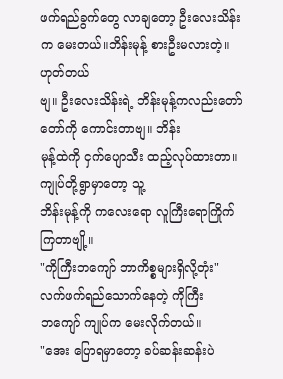ဖက်ရည်ခွက်တွေ လာချတော့ ဦးလေးသိန်းက မေးတယ်။ဘိန်းမုန့် စားဦးမလားတဲ့။ဟုတ်တယ်
ဗျ။ ဦးလေးသိန်းရဲ့ ဘိန်းမုန့်ကလည်းတော်တော်ကို ကောင်းတာဗျ။ ဘိန်း
မုန့်ထဲကို ငှက်ပျောသီး ထည့်လုပ်ထားတာ။ ကျုပ်တို့ရွာမှာတော့ သူ့
ဘိန်းမုန့်ကို ကလေးရော လူကြီးရောကြိုက်ကြတာဗျို့။
"ကိုကြီးဘကျော် ဘာကိစ္စများရှိလို့တုံး"
လက်ဖက်ရည်သောက်နေတဲ့ ကိုကြီး
ဘကျော် ကျုပ်က မေးလိုက်တယ်။
"အေး ပြောရမှာတော့ ခပ်ဆန်းဆန်းပဲ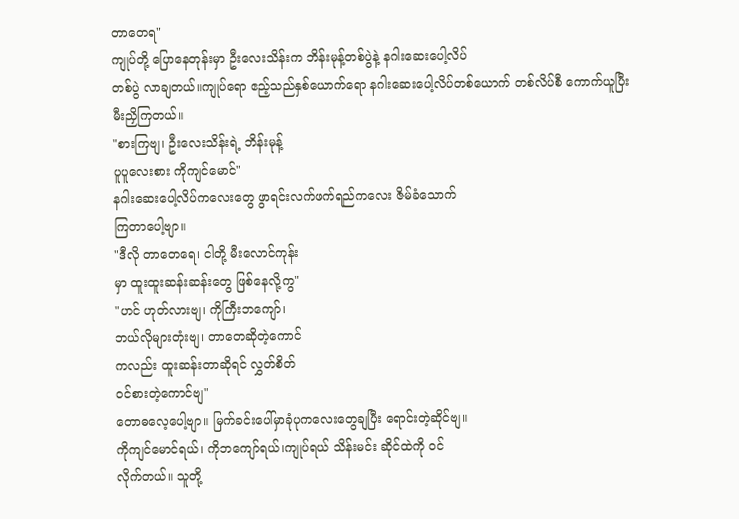တာတေရ"
ကျုပ်တို့ ပြောနေတုန်းမှာ ဦးလေးသိန်းက ဘိန်းမုန့်တစ်ပွဲနဲ့ နဂါးဆေးပေါ့လိပ်
တစ်ပွဲ လာချတယ်။ကျုပ်ရော ဧည့်သည်နှစ်ယောက်ရော နဂါးဆေးပေါ့လိပ်တစ်ယောက် တစ်လိပ်စီ ကောက်ယူပြီး မီးညှိကြတယ်။
"စားကြဗျ၊ ဦးလေးသိန်းရဲ့ ဘိန်းမုန့်
ပူပူလေးစား ကိုကျင်မောင်"
နဂါးဆေးပေါ့လိပ်ကလေးတွေ ဖွာရင်းလက်ဖက်ရည်ကလေး ဇိမ်ခံသောက်
ကြတာပေါ့ဗျာ။
"ဒီလို တာတေရေ၊ ငါတို့ မီးလောင်ကုန်း
မှာ ထူးထူးဆန်းဆန်းတွေ ဖြစ်နေလို့ကွ"
"ဟင် ဟုတ်လားဗျ၊ ကိုကြီးဘကျော်၊
ဘယ်လိုများတုံးဗျ၊ တာတေဆိုတဲ့ကောင်
ကလည်း ထူးဆန်းတာဆိုရင် လွှတ်စိတ်
ဝင်စားတဲ့ကောင်ဗျ"
တောဓလေ့ပေါ့ဗျာ။ မြက်ခင်းပေါ်မှာခုံပုကလေးတွေချပြီး ရောင်းတဲ့ဆိုင်ဗျ။
ကိုကျင်မောင်ရယ်၊ ကိုဘကျော်ရယ်၊ကျုပ်ရယ် သိန်းမင်း ဆိုင်ထဲကို ဝင်
လိုက်တယ်။ သူတို့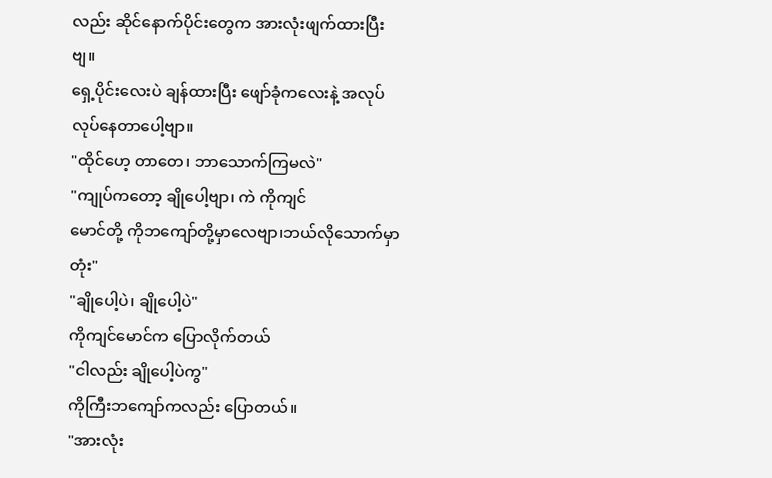လည်း ဆိုင်နောက်ပိုင်းတွေက အားလုံးဖျက်ထားပြီးဗျ။
ရှေ့ပိုင်းလေးပဲ ချန်ထားပြီး ဖျော်ခုံကလေးနဲ့ အလုပ်လုပ်နေတာပေါ့ဗျာ။
"ထိုင်ဟေ့ တာတေ၊ ဘာသောက်ကြမလဲ"
"ကျုပ်ကတော့ ချိုပေါ့ဗျာ၊ ကဲ ကိုကျင်
မောင်တို့ ကိုဘကျော်တို့မှာလေဗျာ၊ဘယ်လိုသောက်မှာတုံး"
"ချိုပေါ့ပဲ၊ ချိုပေါ့ပဲ"
ကိုကျင်မောင်က ပြောလိုက်တယ်
"ငါလည်း ချိုပေါ့ပဲကွ"
ကိုကြီးဘကျော်ကလည်း ပြောတယ်။
"အားလုံး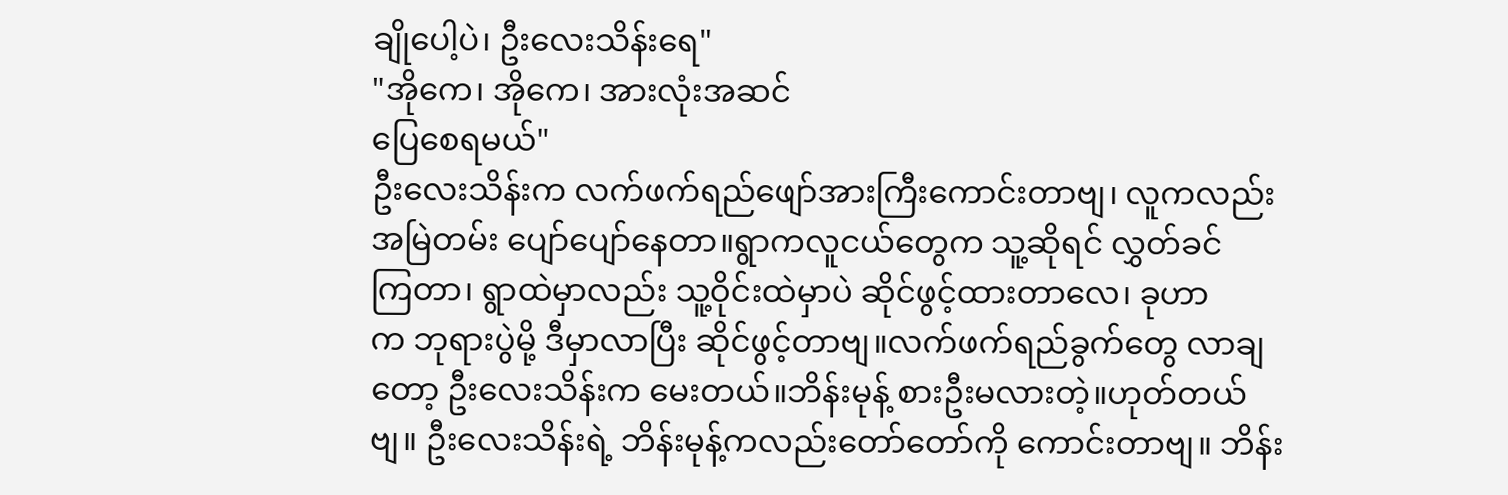ချိုပေါ့ပဲ၊ ဦးလေးသိန်းရေ"
"အိုကေ၊ အိုကေ၊ အားလုံးအဆင်
ပြေစေရမယ်"
ဦးလေးသိန်းက လက်ဖက်ရည်ဖျော်အားကြီးကောင်းတာဗျ၊ လူကလည်း
အမြဲတမ်း ပျော်ပျော်နေတာ။ရွာကလူငယ်တွေက သူ့ဆိုရင် လွှတ်ခင်
ကြတာ၊ ရွာထဲမှာလည်း သူ့ဝိုင်းထဲမှာပဲ ဆိုင်ဖွင့်ထားတာလေ၊ ခုဟာ
က ဘုရားပွဲမို့ ဒီမှာလာပြီး ဆိုင်ဖွင့်တာဗျ။လက်ဖက်ရည်ခွက်တွေ လာချတော့ ဦးလေးသိန်းက မေးတယ်။ဘိန်းမုန့် စားဦးမလားတဲ့။ဟုတ်တယ်
ဗျ။ ဦးလေးသိန်းရဲ့ ဘိန်းမုန့်ကလည်းတော်တော်ကို ကောင်းတာဗျ။ ဘိန်း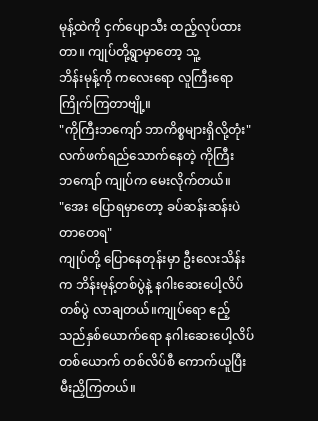မုန့်ထဲကို ငှက်ပျောသီး ထည့်လုပ်ထားတာ။ ကျုပ်တို့ရွာမှာတော့ သူ့
ဘိန်းမုန့်ကို ကလေးရော လူကြီးရောကြိုက်ကြတာဗျို့။
"ကိုကြီးဘကျော် ဘာကိစ္စများရှိလို့တုံး"
လက်ဖက်ရည်သောက်နေတဲ့ ကိုကြီး
ဘကျော် ကျုပ်က မေးလိုက်တယ်။
"အေး ပြောရမှာတော့ ခပ်ဆန်းဆန်းပဲ
တာတေရ"
ကျုပ်တို့ ပြောနေတုန်းမှာ ဦးလေးသိန်းက ဘိန်းမုန့်တစ်ပွဲနဲ့ နဂါးဆေးပေါ့လိပ်
တစ်ပွဲ လာချတယ်။ကျုပ်ရော ဧည့်သည်နှစ်ယောက်ရော နဂါးဆေးပေါ့လိပ်တစ်ယောက် တစ်လိပ်စီ ကောက်ယူပြီး မီးညှိကြတယ်။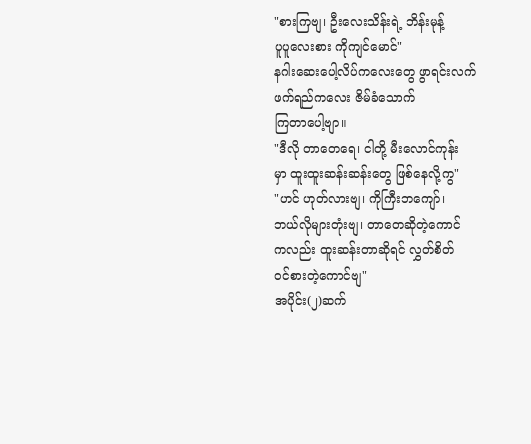"စားကြဗျ၊ ဦးလေးသိန်းရဲ့ ဘိန်းမုန့်
ပူပူလေးစား ကိုကျင်မောင်"
နဂါးဆေးပေါ့လိပ်ကလေးတွေ ဖွာရင်းလက်ဖက်ရည်ကလေး ဇိမ်ခံသောက်
ကြတာပေါ့ဗျာ။
"ဒီလို တာတေရေ၊ ငါတို့ မီးလောင်ကုန်း
မှာ ထူးထူးဆန်းဆန်းတွေ ဖြစ်နေလို့ကွ"
"ဟင် ဟုတ်လားဗျ၊ ကိုကြီးဘကျော်၊
ဘယ်လိုများတုံးဗျ၊ တာတေဆိုတဲ့ကောင်
ကလည်း ထူးဆန်းတာဆိုရင် လွှတ်စိတ်
ဝင်စားတဲ့ကောင်ဗျ"
အပိုင်း(၂)ဆက်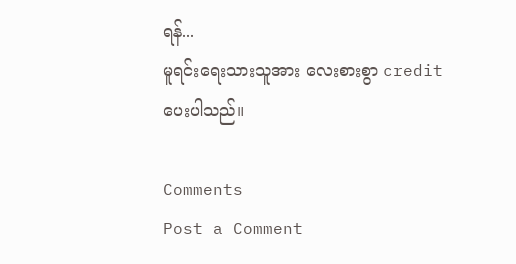ရန်...
မူရင်းရေးသားသူအား လေးစားစွာ credit ပေးပါသည်။

Comments
Post a Comment